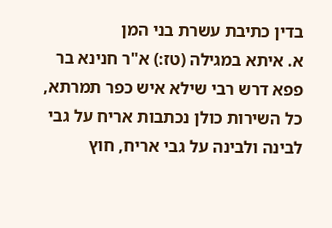בדין כתיבת עשרת בני המן
א. איתא במגילה (טז:) א"ר חנינא בר פפא דרש רבי שילא איש כפר תמרתא, כל השירות כולן נכתבות אריח על גבי לבינה ולבינה על גבי אריח, חוץ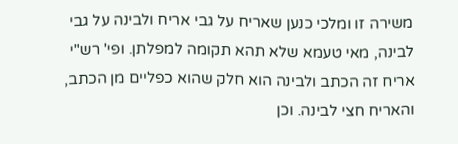משירה זו ומלכי כנען שאריח על גבי אריח ולבינה על גבי לבינה, מאי טעמא שלא תהא תקומה למפלתן. ופי' רש"י אריח זה הכתב ולבינה הוא חלק שהוא כפליים מן הכתב, והאריח חצי לבינה. וכן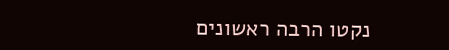נקטו הרבה ראשונים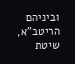וביניהם הריטב"א, שיטת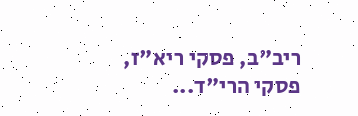ריב"ב, פסקי ריא"ז, פסקי הרי"ד...